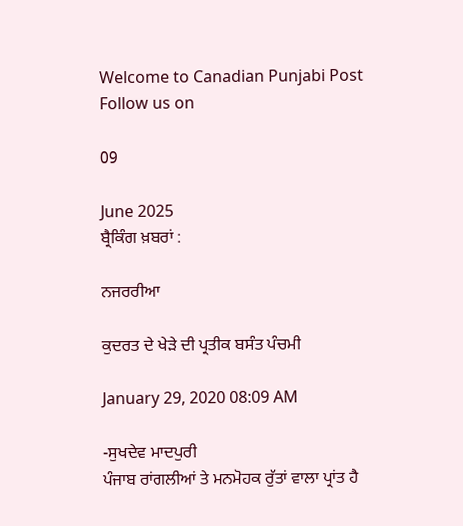Welcome to Canadian Punjabi Post
Follow us on

09

June 2025
ਬ੍ਰੈਕਿੰਗ ਖ਼ਬਰਾਂ :

ਨਜਰਰੀਆ

ਕੁਦਰਤ ਦੇ ਖੇੜੇ ਦੀ ਪ੍ਰਤੀਕ ਬਸੰਤ ਪੰਚਮੀ

January 29, 2020 08:09 AM

-ਸੁਖਦੇਵ ਮਾਦਪੁਰੀ
ਪੰਜਾਬ ਰਾਂਗਲੀਆਂ ਤੇ ਮਨਮੋਹਕ ਰੁੱਤਾਂ ਵਾਲਾ ਪ੍ਰਾਂਤ ਹੈ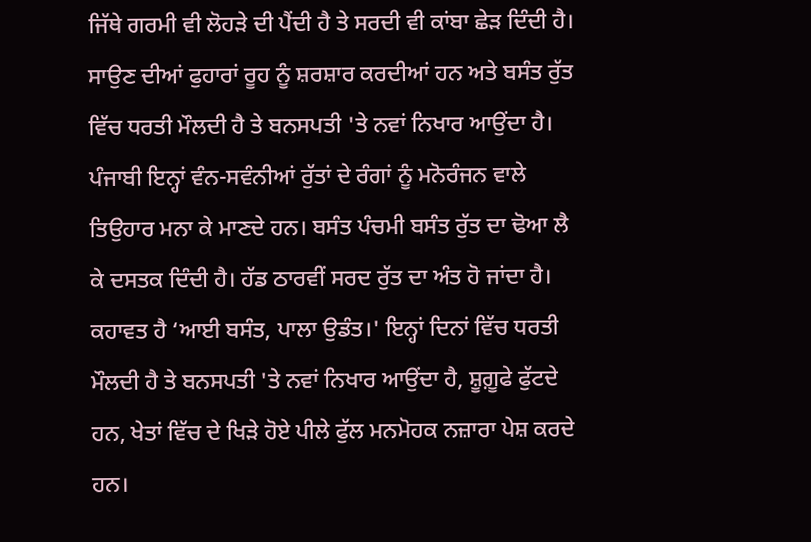ਜਿੱਥੇ ਗਰਮੀ ਵੀ ਲੋਹੜੇ ਦੀ ਪੈਂਦੀ ਹੈ ਤੇ ਸਰਦੀ ਵੀ ਕਾਂਬਾ ਛੇੜ ਦਿੰਦੀ ਹੈ। ਸਾਉਣ ਦੀਆਂ ਫੁਹਾਰਾਂ ਰੂਹ ਨੂੰ ਸ਼ਰਸ਼ਾਰ ਕਰਦੀਆਂ ਹਨ ਅਤੇ ਬਸੰਤ ਰੁੱਤ ਵਿੱਚ ਧਰਤੀ ਮੌਲਦੀ ਹੈ ਤੇ ਬਨਸਪਤੀ 'ਤੇ ਨਵਾਂ ਨਿਖਾਰ ਆਉਂਦਾ ਹੈ। ਪੰਜਾਬੀ ਇਨ੍ਹਾਂ ਵੰਨ-ਸਵੰਨੀਆਂ ਰੁੱਤਾਂ ਦੇ ਰੰਗਾਂ ਨੂੰ ਮਨੋਰੰਜਨ ਵਾਲੇ ਤਿਉਹਾਰ ਮਨਾ ਕੇ ਮਾਣਦੇ ਹਨ। ਬਸੰਤ ਪੰਚਮੀ ਬਸੰਤ ਰੁੱਤ ਦਾ ਢੋਆ ਲੈ ਕੇ ਦਸਤਕ ਦਿੰਦੀ ਹੈ। ਹੱਡ ਠਾਰਵੀਂ ਸਰਦ ਰੁੱਤ ਦਾ ਅੰਤ ਹੋ ਜਾਂਦਾ ਹੈ। ਕਹਾਵਤ ਹੈ ‘ਆਈ ਬਸੰਤ, ਪਾਲਾ ਉਡੰਤ।' ਇਨ੍ਹਾਂ ਦਿਨਾਂ ਵਿੱਚ ਧਰਤੀ ਮੌਲਦੀ ਹੈ ਤੇ ਬਨਸਪਤੀ 'ਤੇ ਨਵਾਂ ਨਿਖਾਰ ਆਉਂਦਾ ਹੈ, ਸ਼ੂਗ਼ੂਫੇ ਫੁੱਟਦੇ ਹਨ, ਖੇਤਾਂ ਵਿੱਚ ਦੇ ਖਿੜੇ ਹੋਏ ਪੀਲੇ ਫੁੱਲ ਮਨਮੋਹਕ ਨਜ਼ਾਰਾ ਪੇਸ਼ ਕਰਦੇ ਹਨ।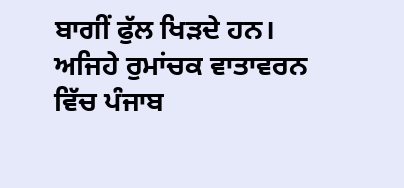ਬਾਗੀਂ ਫੁੱਲ ਖਿੜਦੇ ਹਨ। ਅਜਿਹੇ ਰੁਮਾਂਚਕ ਵਾਤਾਵਰਨ ਵਿੱਚ ਪੰਜਾਬ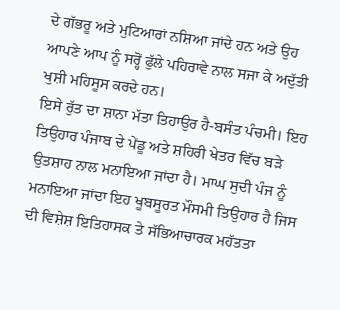ਦੇ ਗੱਭਰੂ ਅਤੇ ਮੁਟਿਆਰਾਂ ਨਸ਼ਿਆ ਜਾਂਦੇ ਹਨ ਅਤੇ ਉਹ ਆਪਣੇ ਆਪ ਨੂੰ ਸਰ੍ਹੋਂ ਫੁੱਲੇ ਪਹਿਰਾਵੇ ਨਾਲ ਸਜਾ ਕੇ ਅਦੁੱਤੀ ਖੁਸ਼ੀ ਮਹਿਸੂਸ ਕਰਦੇ ਹਨ।
ਇਸੇ ਰੁੱਤ ਦਾ ਸ਼ਾਨਾ ਮੱਤਾ ਤਿਹਾਉਰ ਹੈ-ਬਸੰਤ ਪੰਚਮੀ। ਇਹ ਤਿਉਹਾਰ ਪੰਜਾਬ ਦੇ ਪੇਂਡੂ ਅਤੇ ਸ਼ਹਿਰੀ ਖੇਤਰ ਵਿੱਚ ਬੜੇ ਉਤਸ਼ਾਹ ਨਾਲ ਮਨਾਇਆ ਜਾਂਦਾ ਹੈ। ਮਾਘ ਸੁਦੀ ਪੰਜ ਨੂੰ ਮਨਾਇਆ ਜਾਂਦਾ ਇਹ ਖੂਬਸੂਰਤ ਮੌਸਮੀ ਤਿਉਹਾਰ ਹੈ ਜਿਸ ਦੀ ਵਿਸ਼ੇਸ਼ ਇਤਿਹਾਸਕ ਤੇ ਸੱਭਿਆਚਾਰਕ ਮਹੱਤਤਾ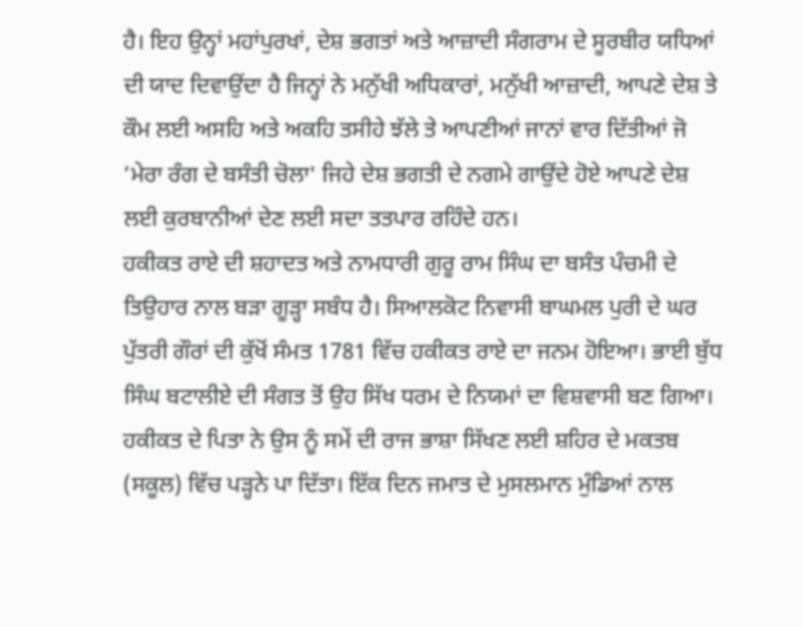ਹੈ। ਇਹ ਉਨ੍ਹਾਂ ਮਹਾਂਪੁਰਖਾਂ, ਦੇਸ਼ ਭਗਤਾਂ ਅਤੇ ਆਜ਼ਾਦੀ ਸੰਗਰਾਮ ਦੇ ਸੂਰਬੀਰ ਯਧਿਆਂ ਦੀ ਯਾਦ ਦਿਵਾਉਂਦਾ ਹੈ ਜਿਨ੍ਹਾਂ ਨੇ ਮਨੁੱਖੀ ਅਧਿਕਾਰਾਂ, ਮਨੁੱਖੀ ਆਜ਼ਾਦੀ, ਆਪਣੇ ਦੇਸ਼ ਤੇ ਕੌਮ ਲਈ ਅਸਹਿ ਅਤੇ ਅਕਹਿ ਤਸੀਹੇ ਝੱਲੇ ਤੇ ਆਪਣੀਆਂ ਜਾਨਾਂ ਵਾਰ ਦਿੱਤੀਆਂ ਜੋ ‘ਮੇਰਾ ਰੰਗ ਦੇ ਬਸੰਤੀ ਚੋਲਾ' ਜਿਹੇ ਦੇਸ਼ ਭਗਤੀ ਦੇ ਨਗਮੇ ਗਾਉਂਦੇ ਹੋਏ ਆਪਣੇ ਦੇਸ਼ ਲਈ ਕੁਰਬਾਨੀਆਂ ਦੇਣ ਲਈ ਸਦਾ ਤਤਪਾਰ ਰਹਿੰਦੇ ਹਨ।
ਹਕੀਕਤ ਰਾਏ ਦੀ ਸ਼ਹਾਦਤ ਅਤੇ ਨਾਮਧਾਰੀ ਗੁਰੂ ਰਾਮ ਸਿੰਘ ਦਾ ਬਸੰਤ ਪੰਚਮੀ ਦੇ ਤਿਉਹਾਰ ਨਾਲ ਬੜਾ ਗੂੜ੍ਹਾ ਸਬੰਧ ਹੈ। ਸਿਆਲਕੋਟ ਨਿਵਾਸੀ ਬਾਘਮਲ ਪੁਰੀ ਦੇ ਘਰ ਪੁੱਤਰੀ ਗੌਰਾਂ ਦੀ ਕੁੱਖੋਂ ਸੰਮਤ 1781 ਵਿੱਚ ਹਕੀਕਤ ਰਾਏ ਦਾ ਜਨਮ ਹੋਇਆ। ਭਾਈ ਬੁੱਧ ਸਿੰਘ ਬਟਾਲੀਏ ਦੀ ਸੰਗਤ ਤੋਂ ਉਹ ਸਿੱਖ ਧਰਮ ਦੇ ਨਿਯਮਾਂ ਦਾ ਵਿਸ਼ਵਾਸੀ ਬਣ ਗਿਆ। ਹਕੀਕਤ ਦੇ ਪਿਤਾ ਨੇ ਉਸ ਨੂੰ ਸਮੇਂ ਦੀ ਰਾਜ ਭਾਸ਼ਾ ਸਿੱਖਣ ਲਈ ਸ਼ਹਿਰ ਦੇ ਮਕਤਬ (ਸਕੂਲ) ਵਿੱਚ ਪੜ੍ਹਨੇ ਪਾ ਦਿੱਤਾ। ਇੱਕ ਦਿਨ ਜਮਾਤ ਦੇ ਮੁਸਲਮਾਨ ਮੁੰਡਿਆਂ ਨਾਲ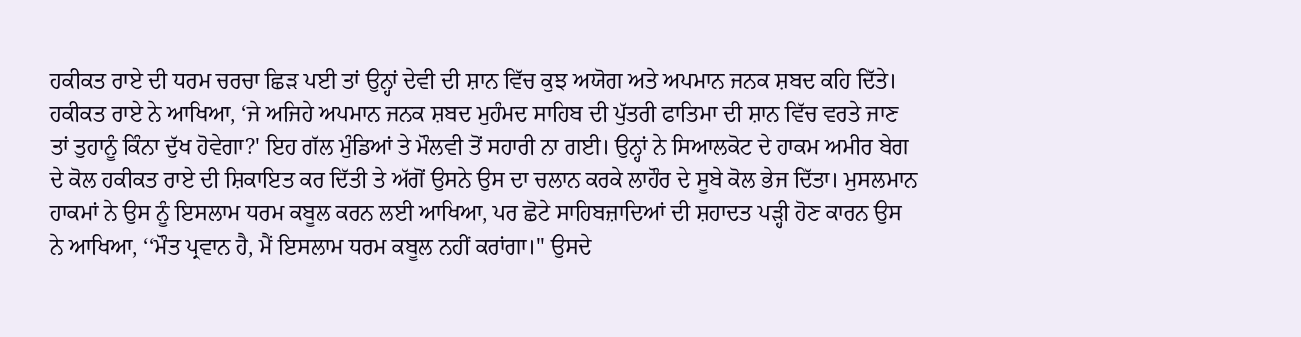ਹਕੀਕਤ ਰਾਏ ਦੀ ਧਰਮ ਚਰਚਾ ਛਿੜ ਪਈ ਤਾਂ ਉਨ੍ਹਾਂ ਦੇਵੀ ਦੀ ਸ਼ਾਨ ਵਿੱਚ ਕੁਝ ਅਯੋਗ ਅਤੇ ਅਪਮਾਨ ਜਨਕ ਸ਼ਬਦ ਕਹਿ ਦਿੱਤੇ। ਹਕੀਕਤ ਰਾਏ ਨੇ ਆਖਿਆ, ‘ਜੇ ਅਜਿਹੇ ਅਪਮਾਨ ਜਨਕ ਸ਼ਬਦ ਮੁਹੰਮਦ ਸਾਹਿਬ ਦੀ ਪੁੱਤਰੀ ਫਾਤਿਮਾ ਦੀ ਸ਼ਾਨ ਵਿੱਚ ਵਰਤੇ ਜਾਣ ਤਾਂ ਤੁਹਾਨੂੰ ਕਿੰਨਾ ਦੁੱਖ ਹੋਵੇਗਾ?' ਇਹ ਗੱਲ ਮੁੰਡਿਆਂ ਤੇ ਮੌਲਵੀ ਤੋਂ ਸਹਾਰੀ ਨਾ ਗਈ। ਉਨ੍ਹਾਂ ਨੇ ਸਿਆਲਕੋਟ ਦੇ ਹਾਕਮ ਅਮੀਰ ਬੇਗ ਦੇ ਕੋਲ ਹਕੀਕਤ ਰਾਏ ਦੀ ਸ਼ਿਕਾਇਤ ਕਰ ਦਿੱਤੀ ਤੇ ਅੱਗੋਂ ਉਸਨੇ ਉਸ ਦਾ ਚਲਾਨ ਕਰਕੇ ਲਾਹੌਰ ਦੇ ਸੂਬੇ ਕੋਲ ਭੇਜ ਦਿੱਤਾ। ਮੁਸਲਮਾਨ ਹਾਕਮਾਂ ਨੇ ਉਸ ਨੂੰ ਇਸਲਾਮ ਧਰਮ ਕਬੂਲ ਕਰਨ ਲਈ ਆਖਿਆ, ਪਰ ਛੋਟੇ ਸਾਹਿਬਜ਼ਾਦਿਆਂ ਦੀ ਸ਼ਹਾਦਤ ਪੜ੍ਹੀ ਹੋਣ ਕਾਰਨ ਉਸ ਨੇ ਆਖਿਆ, ‘‘ਮੌਤ ਪ੍ਰਵਾਨ ਹੈ, ਮੈਂ ਇਸਲਾਮ ਧਰਮ ਕਬੂਲ ਨਹੀਂ ਕਰਾਂਗਾ।'' ਉਸਦੇ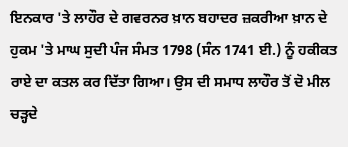ਇਨਕਾਰ 'ਤੇ ਲਾਹੌਰ ਦੇ ਗਵਰਨਰ ਖ਼ਾਨ ਬਹਾਦਰ ਜ਼ਕਰੀਆ ਖ਼ਾਨ ਦੇ ਹੁਕਮ 'ਤੇ ਮਾਘ ਸੁਦੀ ਪੰਜ ਸੰਮਤ 1798 (ਸੰਨ 1741 ਈ.) ਨੂੰ ਹਕੀਕਤ ਰਾਏ ਦਾ ਕਤਲ ਕਰ ਦਿੱਤਾ ਗਿਆ। ਉਸ ਦੀ ਸਮਾਧ ਲਾਹੌਰ ਤੋਂ ਦੋ ਮੀਲ ਚੜ੍ਹਦੇ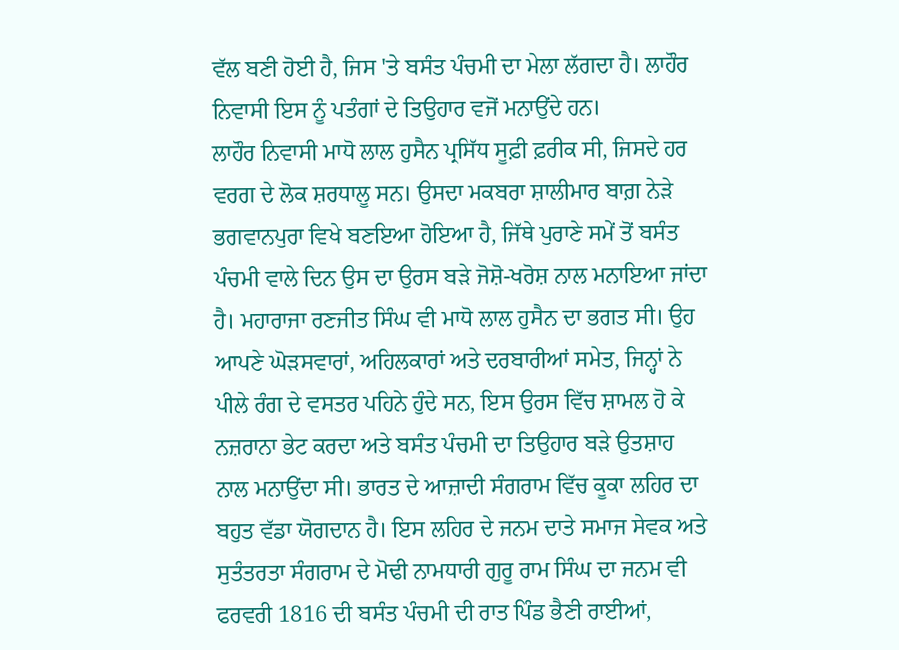ਵੱਲ ਬਣੀ ਹੋਈ ਹੈ, ਜਿਸ 'ਤੇ ਬਸੰਤ ਪੰਚਮੀ ਦਾ ਮੇਲਾ ਲੱਗਦਾ ਹੈ। ਲਾਹੌਰ ਨਿਵਾਸੀ ਇਸ ਨੂੰ ਪਤੰਗਾਂ ਦੇ ਤਿਉਹਾਰ ਵਜੋਂ ਮਨਾਉਂਦੇ ਹਨ।
ਲਾਹੌਰ ਨਿਵਾਸੀ ਮਾਧੋ ਲਾਲ ਹੁਸੈਨ ਪ੍ਰਸਿੱਧ ਸੂਫ਼ੀ ਫ਼ਰੀਕ ਸੀ, ਜਿਸਦੇ ਹਰ ਵਰਗ ਦੇ ਲੋਕ ਸ਼ਰਧਾਲੂ ਸਨ। ਉਸਦਾ ਮਕਬਰਾ ਸ਼ਾਲੀਮਾਰ ਬਾਗ਼ ਨੇੜੇ ਭਗਵਾਨਪੁਰਾ ਵਿਖੇ ਬਣਇਆ ਹੋਇਆ ਹੈ, ਜਿੱਥੇ ਪੁਰਾਣੇ ਸਮੇਂ ਤੋਂ ਬਸੰਤ ਪੰਚਮੀ ਵਾਲੇ ਦਿਨ ਉਸ ਦਾ ਉਰਸ ਬੜੇ ਜੋਸ਼ੋ-ਖਰੋਸ਼ ਨਾਲ ਮਨਾਇਆ ਜਾਂਦਾ ਹੈ। ਮਹਾਰਾਜਾ ਰਣਜੀਤ ਸਿੰਘ ਵੀ ਮਾਧੋ ਲਾਲ ਹੁਸੈਨ ਦਾ ਭਗਤ ਸੀ। ਉਹ ਆਪਣੇ ਘੋੜਸਵਾਰਾਂ, ਅਹਿਲਕਾਰਾਂ ਅਤੇ ਦਰਬਾਰੀਆਂ ਸਮੇਤ, ਜਿਨ੍ਹਾਂ ਨੇ ਪੀਲੇ ਰੰਗ ਦੇ ਵਸਤਰ ਪਹਿਨੇ ਹੁੰਦੇ ਸਨ, ਇਸ ਉਰਸ ਵਿੱਚ ਸ਼ਾਮਲ ਹੋ ਕੇ ਨਜ਼ਰਾਨਾ ਭੇਟ ਕਰਦਾ ਅਤੇ ਬਸੰਤ ਪੰਚਮੀ ਦਾ ਤਿਉਹਾਰ ਬੜੇ ਉਤਸ਼ਾਹ ਨਾਲ ਮਨਾਉਂਦਾ ਸੀ। ਭਾਰਤ ਦੇ ਆਜ਼ਾਦੀ ਸੰਗਰਾਮ ਵਿੱਚ ਕੂਕਾ ਲਹਿਰ ਦਾ ਬਹੁਤ ਵੱਡਾ ਯੋਗਦਾਨ ਹੈ। ਇਸ ਲਹਿਰ ਦੇ ਜਨਮ ਦਾਤੇ ਸਮਾਜ ਸੇਵਕ ਅਤੇ ਸੁਤੰਤਰਤਾ ਸੰਗਰਾਮ ਦੇ ਮੋਢੀ ਨਾਮਧਾਰੀ ਗੁਰੂ ਰਾਮ ਸਿੰਘ ਦਾ ਜਨਮ ਵੀ ਫਰਵਰੀ 1816 ਦੀ ਬਸੰਤ ਪੰਚਮੀ ਦੀ ਰਾਤ ਪਿੰਡ ਭੈਣੀ ਰਾਈਆਂ,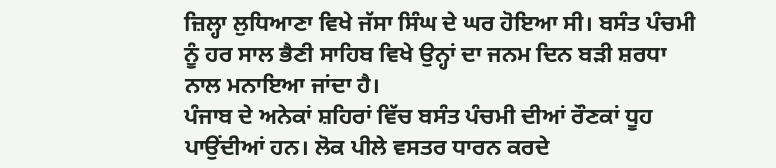ਜ਼ਿਲ੍ਹਾ ਲੁਧਿਆਣਾ ਵਿਖੇ ਜੱਸਾ ਸਿੰਘ ਦੇ ਘਰ ਹੋਇਆ ਸੀ। ਬਸੰਤ ਪੰਚਮੀ ਨੂੰ ਹਰ ਸਾਲ ਭੈਣੀ ਸਾਹਿਬ ਵਿਖੇ ਉਨ੍ਹਾਂ ਦਾ ਜਨਮ ਦਿਨ ਬੜੀ ਸ਼ਰਧਾ ਨਾਲ ਮਨਾਇਆ ਜਾਂਦਾ ਹੈ।
ਪੰਜਾਬ ਦੇ ਅਨੇਕਾਂ ਸ਼ਹਿਰਾਂ ਵਿੱਚ ਬਸੰਤ ਪੰਚਮੀ ਦੀਆਂ ਰੌਣਕਾਂ ਧੂਹ ਪਾਉਂਦੀਆਂ ਹਨ। ਲੋਕ ਪੀਲੇ ਵਸਤਰ ਧਾਰਨ ਕਰਦੇ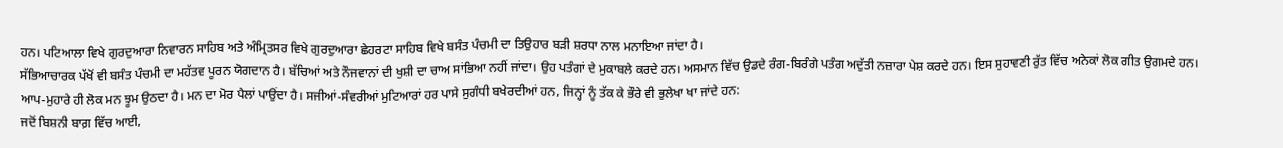ਹਨ। ਪਟਿਆਲਾ ਵਿਖੇ ਗੁਰਦੁਆਰਾ ਨਿਵਾਰਨ ਸਾਹਿਬ ਅਤੇ ਅੰਮ੍ਰਿਤਸਰ ਵਿਖੇ ਗੁਰਦੁਆਰਾ ਛੇਹਰਟਾ ਸਾਹਿਬ ਵਿਖੇ ਬਸੰਤ ਪੰਚਮੀ ਦਾ ਤਿਉਹਾਰ ਬੜੀ ਸ਼ਰਧਾ ਨਾਲ ਮਨਾਇਆ ਜਾਂਦਾ ਹੈ।
ਸੱਭਿਆਚਾਰਕ ਪੱਖੋਂ ਵੀ ਬਸੰਤ ਪੰਚਮੀ ਦਾ ਮਹੱਤਵ ਪੂਰਨ ਯੋਗਦਾਨ ਹੈ। ਬੱਚਿਆਂ ਅਤੇ ਨੌਜਵਾਨਾਂ ਦੀ ਖੁਸ਼ੀ ਦਾ ਚਾਅ ਸਾਂਭਿਆ ਨਹੀਂ ਜਾਂਦਾ। ਉਹ ਪਤੰਗਾਂ ਦੇ ਮੁਕਾਬਲੇ ਕਰਦੇ ਹਨ। ਅਸਮਾਨ ਵਿੱਚ ਉਡਦੇ ਰੰਗ-ਬਿਰੰਗੇ ਪਤੰਗ ਅਦੁੱਤੀ ਨਜ਼ਾਰਾ ਪੇਸ਼ ਕਰਦੇ ਹਨ। ਇਸ ਸੁਹਾਵਣੀ ਰੁੱਤ ਵਿੱਚ ਅਨੇਕਾਂ ਲੋਕ ਗੀਤ ਉਗਮਦੇ ਹਨ। ਆਪ-ਮੁਹਾਰੇ ਹੀ ਲੋਕ ਮਨ ਝੂਮ ਉਠਦਾ ਹੈ। ਮਨ ਦਾ ਮੋਰ ਪੈਲਾਂ ਪਾਉਂਦਾ ਹੈ। ਸਜੀਆਂ-ਸੰਵਰੀਆਂ ਮੁਟਿਆਰਾਂ ਹਰ ਪਾਸੇ ਸੁਗੰਧੀ ਬਖੇਰਦੀਆਂ ਹਨ, ਜਿਨ੍ਹਾਂ ਨੂੰ ਤੱਕ ਕੇ ਭੌਰੇ ਵੀ ਭੁਲੇਖਾ ਖਾ ਜਾਂਦੇ ਹਨ:
ਜਦੋਂ ਬਿਸ਼ਨੀ ਬਾਗ਼ ਵਿੱਚ ਆਈ,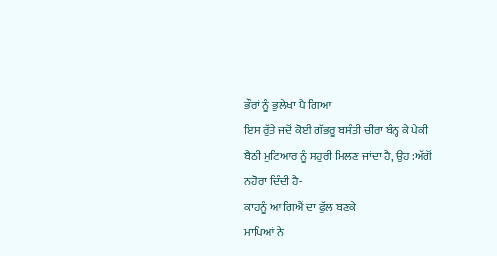ਭੌਰਾਂ ਨੂੰ ਭੁਲੇਖਾ ਪੈ ਗਿਆ
ਇਸ ਰੁੱਤੇ ਜਦੋਂ ਕੋਈ ਗੱਭਰੂ ਬਸੰਤੀ ਚੀਰਾ ਬੰਨ੍ਹ ਕੇ ਪੇਕੀ ਬੈਠੀ ਮੁਟਿਆਰ ਨੂੰ ਸਹੁਰੀ ਮਿਲਣ ਜਾਂਦਾ ਹੈ, ਉਹ :ਅੱਗੋਂ ਨਹੋਰਾ ਦਿੰਦੀ ਹੈ-
ਕਾਹਨੂੰ ਆ ਗਿਐਂ ਦਾ ਫੁੱਲ ਬਣਕੇ
ਮਾਪਿਆਂ ਨੇ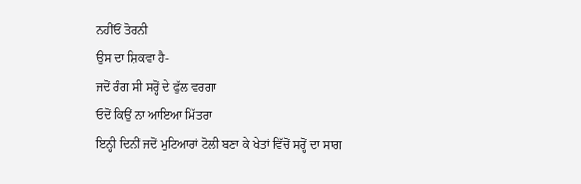ਨਹੀਂਓਂ ਤੋਰਨੀ
ਉਸ ਦਾ ਸ਼ਿਕਵਾ ਹੈ-
ਜਦੋਂ ਰੰਗ ਸੀ ਸਰ੍ਹੋਂ ਦੇ ਫੁੱਲ ਵਰਗਾ
ਓਦੋਂ ਕਿਉਂ ਨਾ ਆਇਆ ਮਿੱਤਰਾ
ਇਨ੍ਹੀ ਦਿਨੀਂ ਜਦੋਂ ਮੁਟਿਆਰਾਂ ਟੋਲੀ ਬਣਾ ਕੇ ਖੇਤਾਂ ਵਿੱਚੋਂ ਸਰ੍ਹੋਂ ਦਾ ਸਾਗ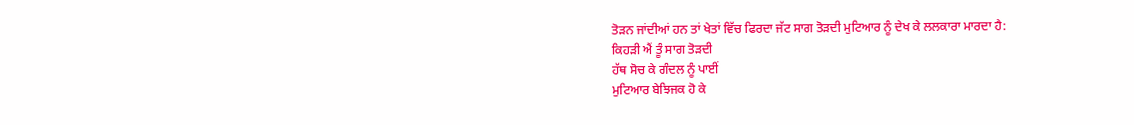ਤੋੜਨ ਜਾਂਦੀਆਂ ਹਨ ਤਾਂ ਖੇਤਾਂ ਵਿੱਚ ਫਿਰਦਾ ਜੱਟ ਸਾਗ ਤੋੜਦੀ ਮੁਟਿਆਰ ਨੂੰ ਦੇਖ ਕੇ ਲਲਕਾਰਾ ਮਾਰਦਾ ਹੈ:
ਕਿਹੜੀ ਐਂ ਤੂੰ ਸਾਗ ਤੋੜਦੀ
ਹੱਥ ਸੋਚ ਕੇ ਗੰਦਲ ਨੂੰ ਪਾਈਂ
ਮੁਟਿਆਰ ਬੇਝਿਜਕ ਹੋ ਕੇ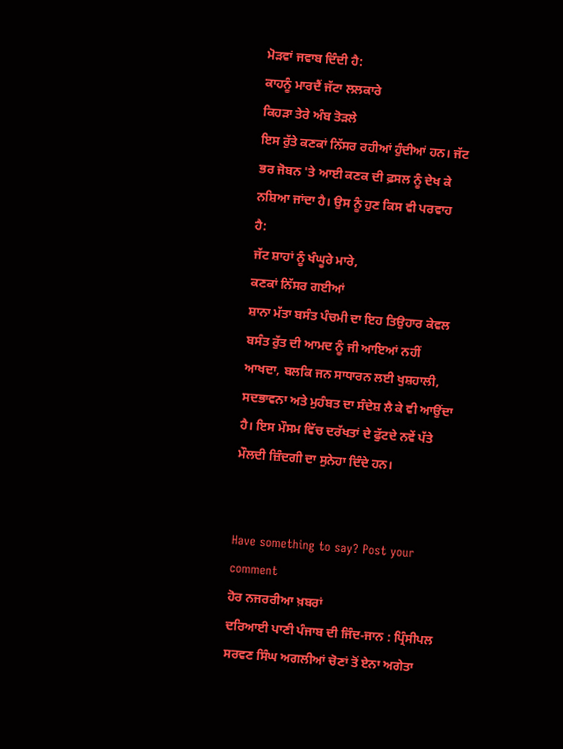ਮੋੜਵਾਂ ਜਵਾਬ ਦਿੰਦੀ ਹੈ:
ਕਾਹਨੂੰ ਮਾਰਦੈਂ ਜੱਟਾ ਲਲਕਾਰੇ
ਕਿਹੜਾ ਤੇਰੇ ਅੰਬ ਤੋੜਲੇ
ਇਸ ਰੁੱਤੇ ਕਣਕਾਂ ਨਿੱਸਰ ਰਹੀਆਂ ਹੁੰਦੀਆਂ ਹਨ। ਜੱਟ ਭਰ ਜੋਬਨ 'ਤੇ ਆਈ ਕਣਕ ਦੀ ਫ਼ਸਲ ਨੂੰ ਦੇਖ ਕੇ ਨਸ਼ਿਆ ਜਾਂਦਾ ਹੈ। ਉਸ ਨੂੰ ਹੁਣ ਕਿਸ ਵੀ ਪਰਵਾਹ ਹੈ:
ਜੱਟ ਸ਼ਾਹਾਂ ਨੂੰ ਖੰਘੂਰੇ ਮਾਰੇ,
ਕਣਕਾਂ ਨਿੱਸਰ ਗਈਆਂ
ਸ਼ਾਨਾ ਮੱਤਾ ਬਸੰਤ ਪੰਚਮੀ ਦਾ ਇਹ ਤਿਉਹਾਰ ਕੇਵਲ ਬਸੰਤ ਰੁੱਤ ਦੀ ਆਮਦ ਨੂੰ ਜੀ ਆਇਆਂ ਨਹੀਂ ਆਖਦਾ, ਬਲਕਿ ਜਨ ਸਾਧਾਰਨ ਲਈ ਖੁਸ਼ਹਾਲੀ, ਸਦਭਾਵਨਾ ਅਤੇ ਮੁਹੰਬਤ ਦਾ ਸੰਦੇਸ਼ ਲੈ ਕੇ ਵੀ ਆਉਂਦਾ ਹੈ। ਇਸ ਮੌਸਮ ਵਿੱਚ ਦਰੱਖਤਾਂ ਦੇ ਫੁੱਟਦੇ ਨਵੇਂ ਪੱਤੇ ਮੌਲਦੀ ਜ਼ਿੰਦਗੀ ਦਾ ਸੁਨੇਹਾ ਦਿੰਦੇ ਹਨ।


Have something to say? Post your comment
ਹੋਰ ਨਜਰਰੀਆ ਖ਼ਬਰਾਂ
ਦਰਿਆਈ ਪਾਣੀ ਪੰਜਾਬ ਦੀ ਜਿੰਦ-ਜਾਨ : ਪ੍ਰਿੰਸੀਪਲ ਸਰਵਣ ਸਿੰਘ ਅਗਲੀਆਂ ਚੋਣਾਂ ਤੋਂ ਏਨਾ ਅਗੇਤਾ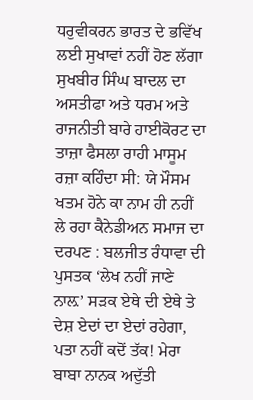ਧਰੁਵੀਕਰਨ ਭਾਰਤ ਦੇ ਭਵਿੱਖ ਲਈ ਸੁਖਾਵਾਂ ਨਹੀਂ ਹੋਣ ਲੱਗਾ ਸੁਖਬੀਰ ਸਿੰਘ ਬਾਦਲ ਦਾ ਅਸਤੀਫਾ ਅਤੇ ਧਰਮ ਅਤੇ ਰਾਜਨੀਤੀ ਬਾਰੇ ਹਾਈਕੋਰਟ ਦਾ ਤਾਜ਼ਾ ਫੈਸਲਾ ਰਾਹੀ ਮਾਸੂਮ ਰਜ਼ਾ ਕਹਿੰਦਾ ਸੀ: ਯੇ ਮੌਸਮ ਖਤਮ ਹੋਨੇ ਕਾ ਨਾਮ ਹੀ ਨਹੀਂ ਲੇ ਰਹਾ ਕੈਨੇਡੀਅਨ ਸਮਾਜ ਦਾ ਦਰਪਣ : ਬਲਜੀਤ ਰੰਧਾਵਾ ਦੀ ਪੁਸਤਕ ‘ਲੇਖ ਨਹੀਂ ਜਾਣੇ ਨਾਲ਼’ ਸੜਕ ਏਥੇ ਦੀ ਏਥੇ ਤੇ ਦੇਸ਼ ਏਦਾਂ ਦਾ ਏਦਾਂ ਰਹੇਗਾ, ਪਤਾ ਨਹੀਂ ਕਦੋਂ ਤੱਕ! ਮੇਰਾ ਬਾਬਾ ਨਾਨਕ ਅਦੁੱਤੀ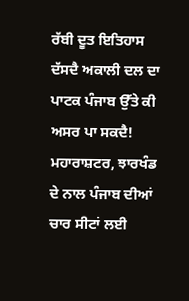ਰੱਬੀ ਦੂਤ ਇਤਿਹਾਸ ਦੱਸਦੈ ਅਕਾਲੀ ਦਲ ਦਾ ਪਾਟਕ ਪੰਜਾਬ ਉੱਤੇ ਕੀ ਅਸਰ ਪਾ ਸਕਦੈ! ਮਹਾਰਾਸ਼ਟਰ, ਝਾਰਖੰਡ ਦੇ ਨਾਲ ਪੰਜਾਬ ਦੀਆਂ ਚਾਰ ਸੀਟਾਂ ਲਈ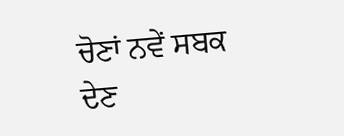ਚੋਣਾਂ ਨਵੇਂ ਸਬਕ ਦੇਣ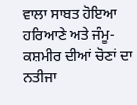ਵਾਲਾ ਸਾਬਤ ਹੋਇਆ ਹਰਿਆਣੇ ਅਤੇ ਜੰਮੂ-ਕਸ਼ਮੀਰ ਦੀਆਂ ਚੋਣਾਂ ਦਾ ਨਤੀਜਾ